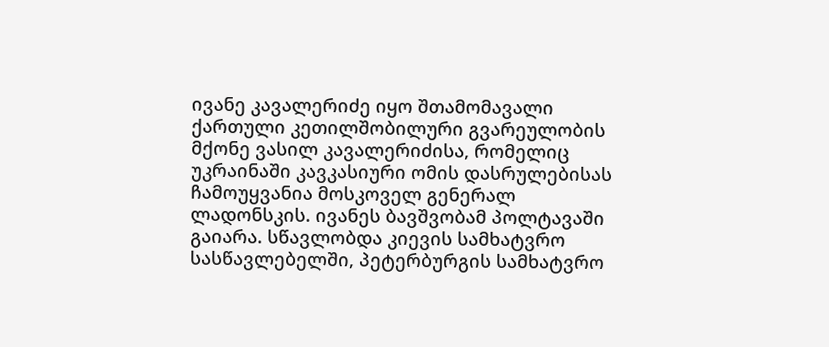ივანე კავალერიძე იყო შთამომავალი ქართული კეთილშობილური გვარეულობის მქონე ვასილ კავალერიძისა, რომელიც უკრაინაში კავკასიური ომის დასრულებისას ჩამოუყვანია მოსკოველ გენერალ ლადონსკის. ივანეს ბავშვობამ პოლტავაში გაიარა. სწავლობდა კიევის სამხატვრო სასწავლებელში, პეტერბურგის სამხატვრო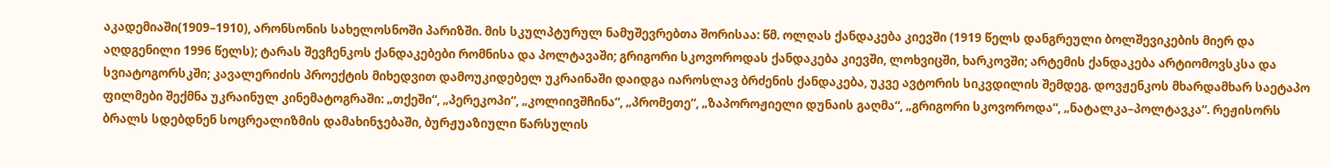აკადემიაში(1909–1910), არონსონის სახელოსნოში პარიზში. მის სკულპტურულ ნამუშევრებთა შორისაა: წმ. ოლღას ქანდაკება კიევში (1919 წელს დანგრეული ბოლშევიკების მიერ და აღდგენილი 1996 წელს); ტარას შევჩენკოს ქანდაკებები რომნისა და პოლტავაში; გრიგორი სკოვოროდას ქანდაკება კიევში, ლოხვიცში, ხარკოვში; არტემის ქანდაკება არტიომოვსკსა და სვიატოგორსკში; კავალერიძის პროექტის მიხედვით დამოუკიდებელ უკრაინაში დაიდგა იაროსლავ ბრძენის ქანდაკება, უკვე ავტორის სიკვდილის შემდეგ. დოვჟენკოს მხარდამხარ საეტაპო ფილმები შექმნა უკრაინულ კინემატოგრაში: „თქეში“, „პერეკოპი“, „კოლიივშჩინა“, „პრომეთე“, „ზაპოროჟიელი დუნაის გაღმა“, „გრიგორი სკოვოროდა“, „ნატალკა–პოლტავკა“. რეჟისორს ბრალს სდებდნენ სოცრეალიზმის დამახინჯებაში, ბურჟუაზიული წარსულის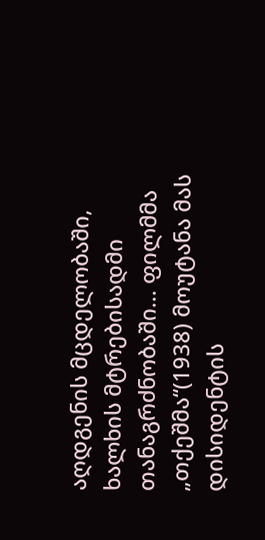აღდგენის მცდელობაში, ხალხის მტრებისადმი თანაგრძნობაში... ფილმმა „თქეშმა“(1938) მოუტანა მას დისიდენტის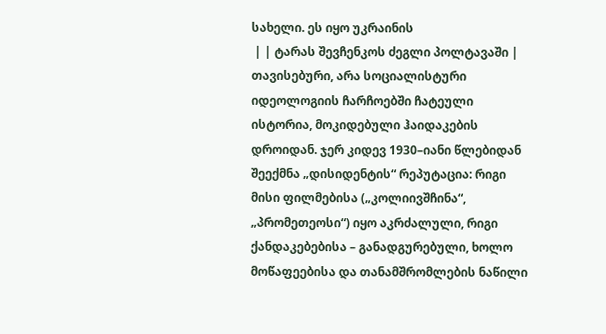სახელი. ეს იყო უკრაინის
 | | ტარას შევჩენკოს ძეგლი პოლტავაში | თავისებური, არა სოციალისტური იდეოლოგიის ჩარჩოებში ჩატეული ისტორია, მოკიდებული ჰაიდაკების დროიდან. ჯერ კიდევ 1930–იანი წლებიდან შეექმნა „დისიდენტის“ რეპუტაცია: რიგი მისი ფილმებისა („კოლიივშჩინა“, „პრომეთეოსი“) იყო აკრძალული, რიგი ქანდაკებებისა – განადგურებული, ხოლო მოწაფეებისა და თანამშრომლების ნაწილი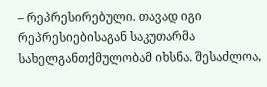– რეპრესირებული. თავად იგი რეპრესიებისაგან საკუთარმა სახელგანთქმულობამ იხსნა. შესაძლოა,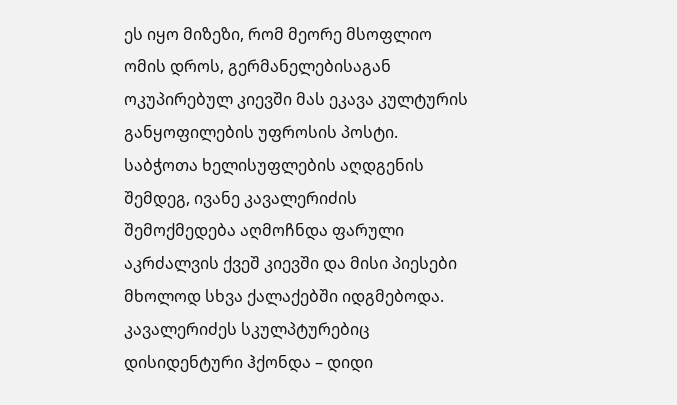ეს იყო მიზეზი, რომ მეორე მსოფლიო ომის დროს, გერმანელებისაგან ოკუპირებულ კიევში მას ეკავა კულტურის განყოფილების უფროსის პოსტი. საბჭოთა ხელისუფლების აღდგენის შემდეგ, ივანე კავალერიძის შემოქმედება აღმოჩნდა ფარული აკრძალვის ქვეშ კიევში და მისი პიესები მხოლოდ სხვა ქალაქებში იდგმებოდა. კავალერიძეს სკულპტურებიც დისიდენტური ჰქონდა – დიდი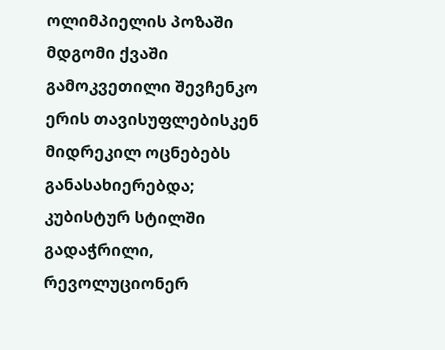ოლიმპიელის პოზაში მდგომი ქვაში გამოკვეთილი შევჩენკო ერის თავისუფლებისკენ მიდრეკილ ოცნებებს განასახიერებდა; კუბისტურ სტილში გადაჭრილი, რევოლუციონერ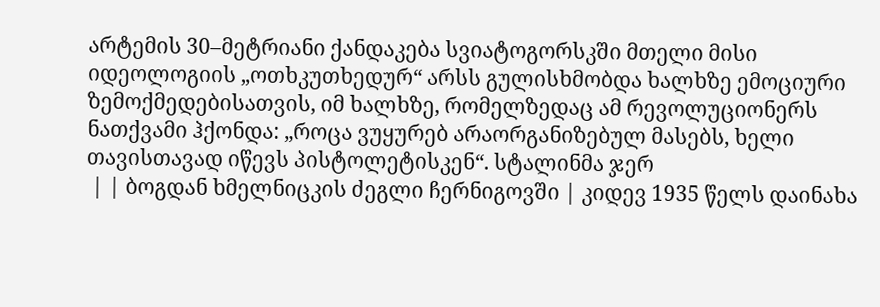არტემის 30–მეტრიანი ქანდაკება სვიატოგორსკში მთელი მისი იდეოლოგიის „ოთხკუთხედურ“ არსს გულისხმობდა ხალხზე ემოციური ზემოქმედებისათვის, იმ ხალხზე, რომელზედაც ამ რევოლუციონერს ნათქვამი ჰქონდა: „როცა ვუყურებ არაორგანიზებულ მასებს, ხელი თავისთავად იწევს პისტოლეტისკენ“. სტალინმა ჯერ
 | | ბოგდან ხმელნიცკის ძეგლი ჩერნიგოვში | კიდევ 1935 წელს დაინახა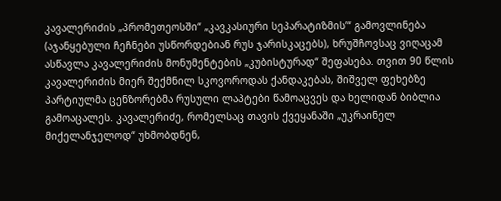კავალერიძის „პრომეთეოსში“ „კავკასიური სეპარატიზმის’“ გამოვლინება (აჯანყებული ჩეჩნები უსწორდებიან რუს ჯარისკაცებს), ხრუშჩოვსაც ვიღაცამ ასწავლა კავალერიძის მონუმენტების „კუბისტურად“ შეფასება. თვით 90 წლის კავალერიძის მიერ შექმნილ სკოვოროდას ქანდაკებას, შიშველ ფეხებზე პარტიულმა ცენზორებმა რუსული ლაპტები წამოაცვეს და ხელიდან ბიბლია გამოაცალეს. კავალერიძე, რომელსაც თავის ქვეყანაში „უკრაინელ მიქელანჯელოდ“ უხმობდნენ,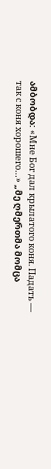ამბობდა: «Мне Бог дал крылатого коня. Падать — так с коня хорошего…» „მე ღმერთმა მომცა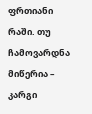ფრთიანი რაში. თუ ჩამოვარდნა მიწერია – კარგი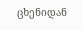ცხენიდან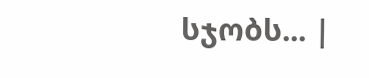სჯობს... |